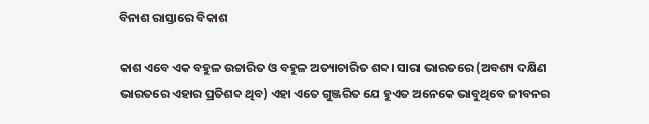ବିନାଶ ରାସ୍ତାରେ ବିକାଶ

କାଶ ଏବେ ଏକ ବହୁଳ ଉଚ୍ଚାରିତ ଓ ବହୁଳ ଅତ୍ୟାଚାରିତ ଶବ୍ଦ। ସାରା ଭାରତରେ (ଅବଶ୍ୟ ଦକ୍ଷିଣ ଭାରତରେ ଏହାର ପ୍ରତିଶବ୍ଦ ଥିବ) ଏହା ଏତେ ଗୁଞ୍ଜରିତ ଯେ ହୁଏତ ଅନେକେ ଭାବୁଥିବେ ଜୀବନର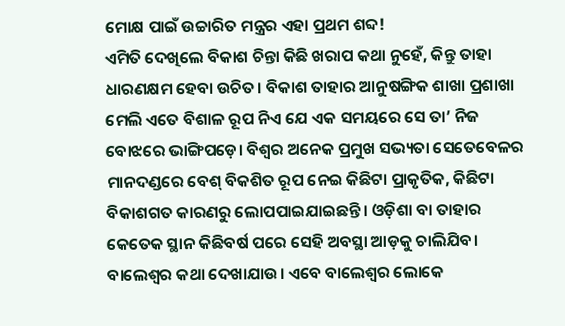ମୋକ୍ଷ ପାଇଁ ଉଚ୍ଚାରିତ ମନ୍ତ୍ରର ଏହା ପ୍ରଥମ ଶବ୍ଦ!
ଏମିତି ଦେଖିଲେ ବିକାଶ ଚିନ୍ତା କିଛି ଖରାପ କଥା ନୁହେଁ, କିନ୍ତୁ ତାହା ଧାରଣକ୍ଷମ ହେବା ଉଚିତ। ବିକାଶ ତାହାର ଆନୁଷଙ୍ଗିକ ଶାଖା ପ୍ରଶାଖା ମେଲି ଏତେ ବିଶାଳ ରୂପ ନିଏ ଯେ ଏକ ସମୟରେ ସେ ତା’ ନିଜ ବୋଝରେ ଭାଙ୍ଗିପଡ଼େ। ବିଶ୍ୱର ଅନେକ ପ୍ରମୁଖ ସଭ୍ୟତା ସେତେବେଳର ମାନଦଣ୍ଡରେ ବେଶ୍‌ ବିକଶିତ ରୂପ ନେଇ କିଛିଟା ପ୍ରାକୃତିକ, କିଛିଟା ବିକାଶଗତ କାରଣରୁ ଲୋପପାଇଯାଇଛନ୍ତି। ଓଡ଼ିଶା ବା ତାହାର କେତେକ ସ୍ଥାନ କିଛିବର୍ଷ ପରେ ସେହି ଅବସ୍ଥା ଆଡ଼କୁ ଚାଲିଯିବ। ବାଲେଶ୍ୱର କଥା ଦେଖାଯାଉ। ଏବେ ବାଲେଶ୍ୱର ଲୋକେ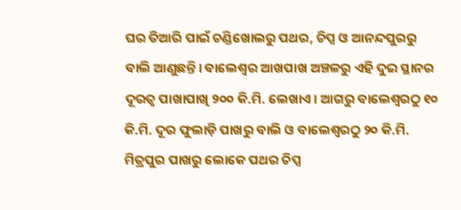ଘର ତିଆରି ପାଇଁ ଚଣ୍ଡିଖୋଲରୁ ପଥର, ଚିପ୍ସ ଓ ଆନନ୍ଦପୁରରୁ ବାଲି ଆଣୁଛନ୍ତି। ବାଲେଶ୍ୱର ଆଖପାଖ ଅଞ୍ଚଳରୁ ଏହି ଦୁଇ ସ୍ଥାନର ଦୂରତ୍ୱ ପାଖାପାଖି ୨୦୦ କି.ମି. ଲେଖାଏ। ଆଗରୁ ବାଲେଶ୍ୱରଠୁ ୧୦ କି.ମି. ଦୂର ଫୁଲାଡ଼ି ପାଖରୁ ବାଲି ଓ ବାଲେଶ୍ୱରଠୁ ୨୦ କି.ମି. ମିତ୍ରପୁର ପାଖରୁ ଲୋକେ ପଥର ଚିପ୍ସ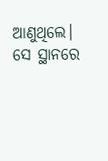ଆଣୁଥିଲେ। ସେ ସ୍ଥାନରେ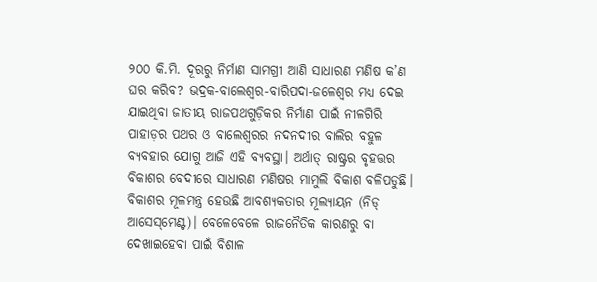୨୦୦ କି.ମି. ଦୂରରୁ ନିର୍ମାଣ ସାମଗ୍ରୀ ଆଣି ସାଧାରଣ ମଣିଷ କ’ଣ ଘର କରିବ? ଭଦ୍ରକ-ବାଲେଶ୍ୱର-ବାରିପଦା-ଜଳେଶ୍ୱର ମଧ୍ୟ ଦେଇ ଯାଇଥିବା ଜାତୀୟ ରାଜପଥଗୁଡ଼ିକର ନିର୍ମାଣ ପାଇଁ ନୀଳଗିରି ପାହାଡ଼ର ପଥର ଓ ବାଲେଶ୍ୱରର ନଦନଦୀର ବାଲିର ବହୁଳ ବ୍ୟବହାର ଯୋଗୁ ଆଜି ଏହି ବ୍ୟବସ୍ଥା। ଅର୍ଥାତ୍‌ ରାଷ୍ଟ୍ରର ବୃହତ୍ତର ବିକାଶର ବେଦୀରେ ସାଧାରଣ ମଣିଷର ମାମୁଲି ବିକାଶ ବଳିପଡୁଛି।
ବିକାଶର ମୂଳମନ୍ତ୍ର ହେଉଛି ଆବଶ୍ୟକତାର ମୂଲ୍ୟାୟନ (ନିଡ୍‌ ଆସେସ୍‌ମେଣ୍ଟ)। ବେଳେବେଳେ ରାଜନୈତିକ କାରଣରୁ ବା ଦେଖାଇହେବା ପାଇଁ ବିଶାଳ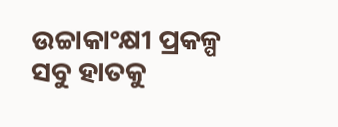ଉଚ୍ଚାକାଂକ୍ଷୀ ପ୍ରକଳ୍ପ ସବୁ ହାତକୁ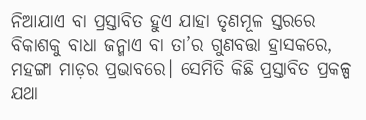ନିଆଯାଏ ବା ପ୍ରସ୍ତାବିତ ହୁଏ ଯାହା ତୃଣମୂଳ ସ୍ତରରେ ବିକାଶକୁ ବାଧା ଜନ୍ମାଏ ବା ତା’ର ଗୁଣବତ୍ତା ହ୍ରାସକରେ, ମହଙ୍ଗା ମାଡ଼ର ପ୍ରଭାବରେ। ସେମିତି କିଛି ପ୍ରସ୍ତାବିତ ପ୍ରକଳ୍ପ ଯଥା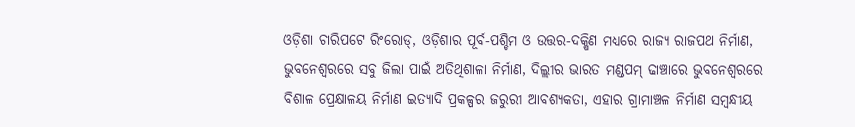ଓଡ଼ିଶା ଚାରିପଟେ ରିଂରୋଡ୍‌, ଓଡ଼ିଶାର ପୂର୍ବ-ପଶ୍ଚିମ ଓ ଉତ୍ତର-ଦକ୍ଷିଣ ମଧ୍ୟରେ ରାଜ୍ୟ ରାଜପଥ ନିର୍ମାଣ, ଭୁବନେଶ୍ୱରରେ ସବୁ ଜିଲା ପାଇଁ ଅତିଥିଶାଳା ନିର୍ମାଣ, ଦିଲ୍ଲୀର ଭାରତ ମଣ୍ଡପମ୍‌ ଢାଞ୍ଚାରେ ଭୁବନେଶ୍ୱରରେ ବିଶାଳ ପ୍ରେକ୍ଷାଳୟ ନିର୍ମାଣ ଇତ୍ୟାଦି ପ୍ରକଳ୍ପର ଜରୁରୀ ଆବଶ୍ୟକତା, ଏହାର ଗ୍ରାମାଞ୍ଚଳ ନିର୍ମାଣ ସମ୍ବନ୍ଧୀୟ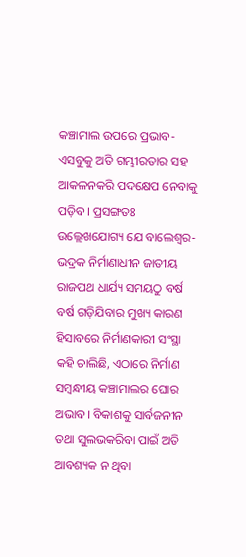କଞ୍ଚାମାଲ ଉପରେ ପ୍ରଭାବ- ଏସବୁକୁ ଅତି ଗମ୍ଭୀରତାର ସହ ଆକଳନକରି ପଦକ୍ଷେପ ନେବାକୁ ପଡ଼ିବ। ପ୍ରସଙ୍ଗତଃ ଉଲ୍ଲେଖଯୋଗ୍ୟ ଯେ ବାଲେଶ୍ୱର-ଭଦ୍ରକ ନିର୍ମାଣାଧୀନ ଜାତୀୟ ରାଜପଥ ଧାର୍ଯ୍ୟ ସମୟଠୁ ବର୍ଷ ବର୍ଷ ଗଡ଼ିଯିବାର ମୁଖ୍ୟ କାରଣ ହିସାବରେ ନିର୍ମାଣକାରୀ ସଂସ୍ଥା କହି ଚାଲିଛି, ଏଠାରେ ନିର୍ମାଣ ସମ୍ବନ୍ଧୀୟ କଞ୍ଚାମାଲର ଘୋର ଅଭାବ। ବିକାଶକୁ ସାର୍ବଜନୀନ ତଥା ସୁଲଭକରିବା ପାଇଁ ଅତି ଆବଶ୍ୟକ ନ ଥିବା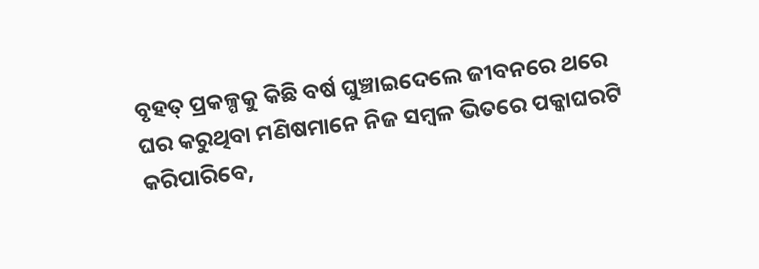ବୃହତ୍‌ ପ୍ରକଳ୍ପକୁ କିଛି ବର୍ଷ ଘୁଞ୍ଚାଇଦେଲେ ଜୀବନରେ ଥରେ ଘର କରୁଥିବା ମଣିଷମାନେ ନିଜ ସମ୍ବଳ ଭିତରେ ପକ୍କାଘରଟି କରିପାରିବେ,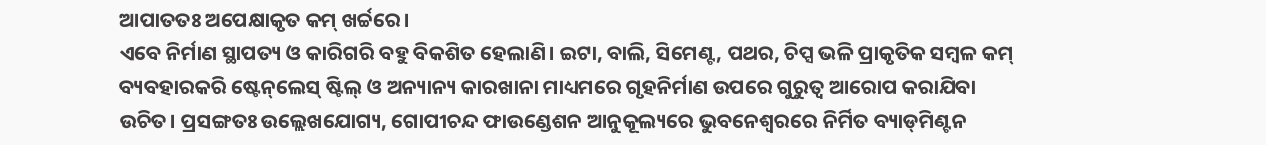ଆପାତତଃ ଅପେକ୍ଷାକୃତ କମ୍‌ ଖର୍ଚ୍ଚରେ।
ଏବେ ନିର୍ମାଣ ସ୍ଥାପତ୍ୟ ଓ କାରିଗରି ବହୁ ବିକଶିତ ହେଲାଣି। ଇଟା, ବାଲି, ସିମେଣ୍ଟ, ପଥର, ଚିପ୍ସ ଭଳି ପ୍ରାକୃତିକ ସମ୍ବଳ କମ୍‌ ବ୍ୟବହାରକରି ଷ୍ଟେନ୍‌ଲେସ୍‌ ଷ୍ଟିଲ୍‌ ଓ ଅନ୍ୟାନ୍ୟ କାରଖାନା ମାଧ୍ୟମରେ ଗୃହନିର୍ମାଣ ଉପରେ ଗୁରୁତ୍ୱ ଆରୋପ କରାଯିବା ଉଚିତ। ପ୍ରସଙ୍ଗତଃ ଉଲ୍ଲେଖଯୋଗ୍ୟ, ଗୋପୀଚନ୍ଦ ଫାଉଣ୍ଡେଶନ ଆନୁକୂଲ୍ୟରେ ଭୁବନେଶ୍ୱରରେ ନିର୍ମିତ ବ୍ୟାଡ୍‌ମିଣ୍ଟନ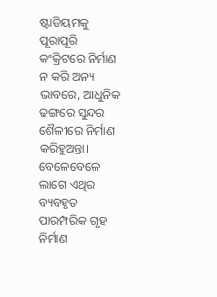ଷ୍ଟାଡିୟମକୁ ପୂରାପୂରି କଂକ୍ରିଟରେ ନିର୍ମାଣ ନ କରି ଅନ୍ୟ ଭାବରେ, ଆଧୁନିକ ଢଙ୍ଗରେ ସୁନ୍ଦର ଶୈଳୀରେ ନିର୍ମାଣ କରିହୁଅନ୍ତା। ବେଳେବେଳେ ଲାଗେ ଏଥିର ବ୍ୟବହୃତ ପାରମ୍ପରିକ ଗୃହ ନିର୍ମାଣ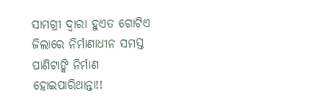ସାମଗ୍ରୀ ଦ୍ୱାରା ହୁଏତ ଗୋଟିଏ ଜିଲାରେ ନିର୍ମାଣାଧୀନ ସମସ୍ତ ପାଣିଟାଙ୍କି ନିର୍ମାଣ ହୋଇପାରିଥାନ୍ତା!!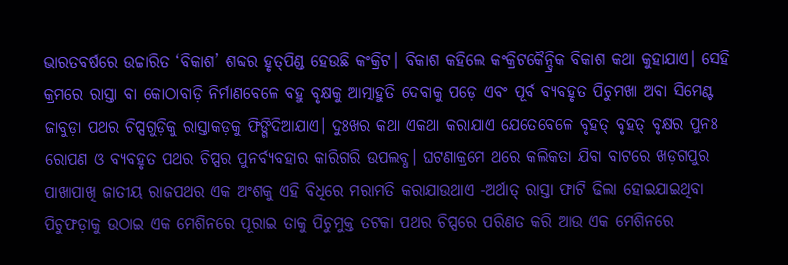ଭାରତବର୍ଷରେ ଉଚ୍ଚାରିତ ‘ବିକାଶ’ ଶବ୍ଦର ହୃତ୍‌ପିଣ୍ଡ ହେଉଛି କଂକ୍ରିଟ। ବିକାଶ କହିଲେ କଂକ୍ରିଟକୈନ୍ଦ୍ରିକ ବିକାଶ କଥା କୁହାଯାଏ। ସେହି କ୍ରମରେ ରାସ୍ତା ବା କୋଠାବାଡ଼ି ନିର୍ମାଣବେଳେ ବହୁ ବୃକ୍ଷକୁ ଆତ୍ମାହୁତି ଦେବାକୁ ପଡ଼େ ଏବଂ ପୂର୍ବ ବ୍ୟବହୃତ ପିଚୁମଖା ଅବା ସିମେଣ୍ଟ ଜାବୁଡ଼ା ପଥର ଚିପ୍ସଗୁଡ଼ିକୁ ରାସ୍ତାକଡ଼କୁ ଫିଙ୍ଗିଦିଆଯାଏ। ଦୁଃଖର କଥା ଏକଥା କରାଯାଏ ଯେତେବେଳେ ବୃହତ୍‌ ବୃହତ୍‌ ବୃକ୍ଷର ପୁନଃ ରୋପଣ ଓ ବ୍ୟବହୃତ ପଥର ଚିପ୍ସର ପୁନର୍ବ୍ୟବହାର କାରିଗରି ଉପଲବ୍ଧ। ଘଟଣାକ୍ରମେ ଥରେ କଲିକତା ଯିବା ବାଟରେ ଖଡ଼ଗପୁର ପାଖାପାଖି ଜାତୀୟ ରାଜପଥର ଏକ ଅଂଶକୁ ଏହି ବିଧିରେ ମରାମତି କରାଯାଉଥାଏ -ଅର୍ଥାତ୍‌ ରାସ୍ତା ଫାଟି ଢିଲା ହୋଇଯାଇଥିବା ପିଚୁଫଡ଼ାକୁ ଉଠାଇ ଏକ ମେଶିନରେ ପୂରାଇ ତାକୁ ପିଚୁମୁକ୍ତ ତଟକା ପଥର ଚିପ୍ସରେ ପରିଣତ କରି ଆଉ ଏକ ମେଶିନରେ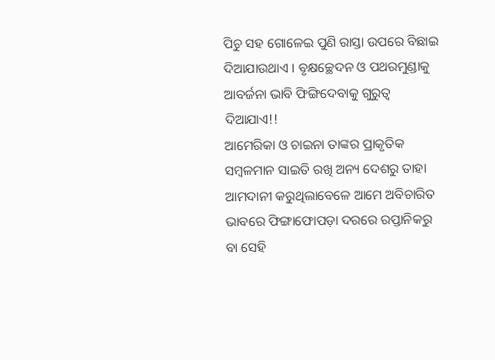ପିଚୁ ସହ ଗୋଳେଇ ପୁଣି ରାସ୍ତା ଉପରେ ବିଛାଇ ଦିଆଯାଉଥାଏ। ବୃକ୍ଷଚ୍ଛେଦନ ଓ ପଥରମୁଣ୍ଡାକୁ ଆବର୍ଜନା ଭାବି ଫିଙ୍ଗିଦେବାକୁ ଗୁରୁତ୍ୱ ଦିଆଯାଏ!!
ଆମେରିକା ଓ ଚାଇନା ତାଙ୍କର ପ୍ରାକୃତିକ ସମ୍ବଳମାନ ସାଇତି ରଖି ଅନ୍ୟ ଦେଶରୁ ତାହା ଆମଦାନୀ କରୁଥିଲାବେଳେ ଆମେ ଅବିଚାରିତ ଭାବରେ ଫିଙ୍ଗାଫୋପଡ଼ା ଦରରେ ରପ୍ତାନିକରୁ ବା ସେହି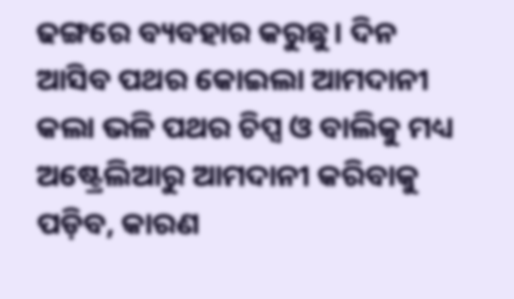ଢଙ୍ଗରେ ବ୍ୟବହାର କରୁଛୁ। ଦିନ ଆସିବ ପଥର କୋଇଲା ଆମଦାନୀ କଲା ଭଳି ପଥର ଚିପ୍ସ ଓ ବାଲିକୁ ମଧ୍ୟ ଅଷ୍ଟ୍ରେଲିଆରୁ ଆମଦାନୀ କରିବାକୁ ପଡ଼ିବ, କାରଣ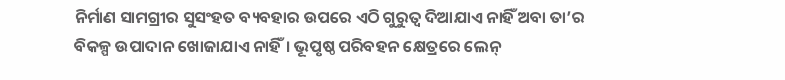ନିର୍ମାଣ ସାମଗ୍ରୀର ସୁସଂହତ ବ୍ୟବହାର ଉପରେ ଏଠି ଗୁରୁତ୍ୱ ଦିଆଯାଏ ନାହିଁ ଅବା ତା’ର ବିକଳ୍ପ ଉପାଦାନ ଖୋଜାଯାଏ ନାହିଁ। ଭୂପୃଷ୍ଠ ପରିବହନ କ୍ଷେତ୍ରରେ ଲେନ୍‌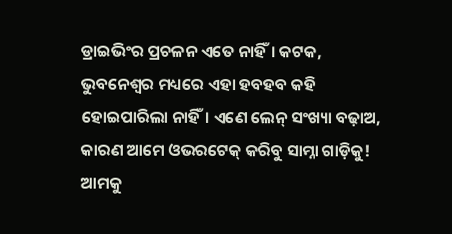ଡ୍ରାଇଭିଂର ପ୍ରଚଳନ ଏତେ ନାହିଁ। କଟକ, ଭୁବନେଶ୍ୱର ମଧ୍ୟରେ ଏହା ହବହବ କହି ହୋଇପାରିଲା ନାହିଁ। ଏଣେ ଲେନ୍‌ ସଂଖ୍ୟା ବଢ଼ାଅ, କାରଣ ଆମେ ଓଭରଟେକ୍‌ କରିବୁ ସାମ୍ନା ଗାଡ଼ିକୁ! ଆମକୁ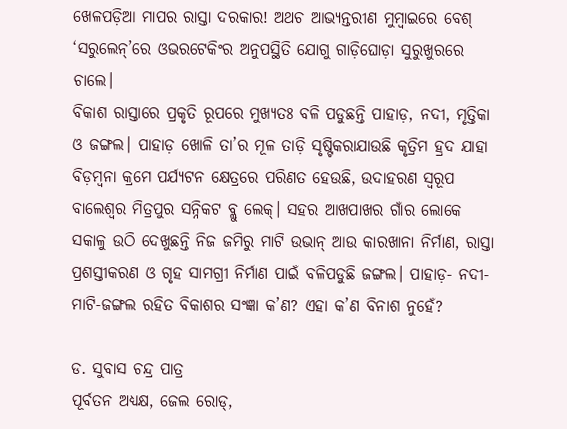ଖେଳପଡ଼ିଆ ମାପର ରାସ୍ତା ଦରକାର! ଅଥଚ ଆଭ୍ୟନ୍ତରୀଣ ମୁମ୍ବାଇରେ ବେଶ୍‌ ‘ସରୁଲେନ୍‌’ରେ ଓଭରଟେକିଂର ଅନୁପସ୍ଥିତି ଯୋଗୁ ଗାଡ଼ିଘୋଡ଼ା ସୁରୁଖୁରରେ ଚାଲେ।
ବିକାଶ ରାସ୍ତାରେ ପ୍ରକୃତି ରୂପରେ ମୁଖ୍ୟତଃ ବଳି ପଡୁଛନ୍ତି ପାହାଡ଼, ନଦୀ, ମୃତ୍ତିକା ଓ ଜଙ୍ଗଲ। ପାହାଡ଼ ଖୋଳି ତା’ର ମୂଳ ତାଡ଼ି ସୃଷ୍ଟିକରାଯାଉଛି କୃତ୍ରିମ ହ୍ରଦ ଯାହା ବିଡ଼ମ୍ବନା କ୍ରମେ ପର୍ଯ୍ୟଟନ କ୍ଷେତ୍ରରେ ପରିଣତ ହେଉଛି, ଉଦାହରଣ ସ୍ବରୂପ ବାଲେଶ୍ୱର ମିତ୍ରପୁର ସନ୍ନିକଟ ବ୍ଲୁ ଲେକ୍‌। ସହର ଆଖପାଖର ଗାଁର ଲୋକେ ସକାଳୁ ଉଠି ଦେଖୁଛନ୍ତି ନିଜ ଜମିରୁ ମାଟି ଉଭାନ୍‌ ଆଉ କାରଖାନା ନିର୍ମାଣ, ରାସ୍ତା ପ୍ରଶସ୍ତୀକରଣ ଓ ଗୃହ ସାମଗ୍ରୀ ନିର୍ମାଣ ପାଇଁ ବଳିପଡୁଛି ଜଙ୍ଗଲ। ପାହାଡ଼- ନଦୀ-ମାଟି-ଜଙ୍ଗଲ ରହିତ ବିକାଶର ସଂଜ୍ଞା କ’ଣ? ଏହା କ’ଣ ବିନାଶ ନୁହେଁ?

ଡ. ସୁବାସ ଚନ୍ଦ୍ର ପାତ୍ର
ପୂର୍ବତନ ଅଧ୍ୟକ୍ଷ, ଜେଲ ରୋଡ୍‌,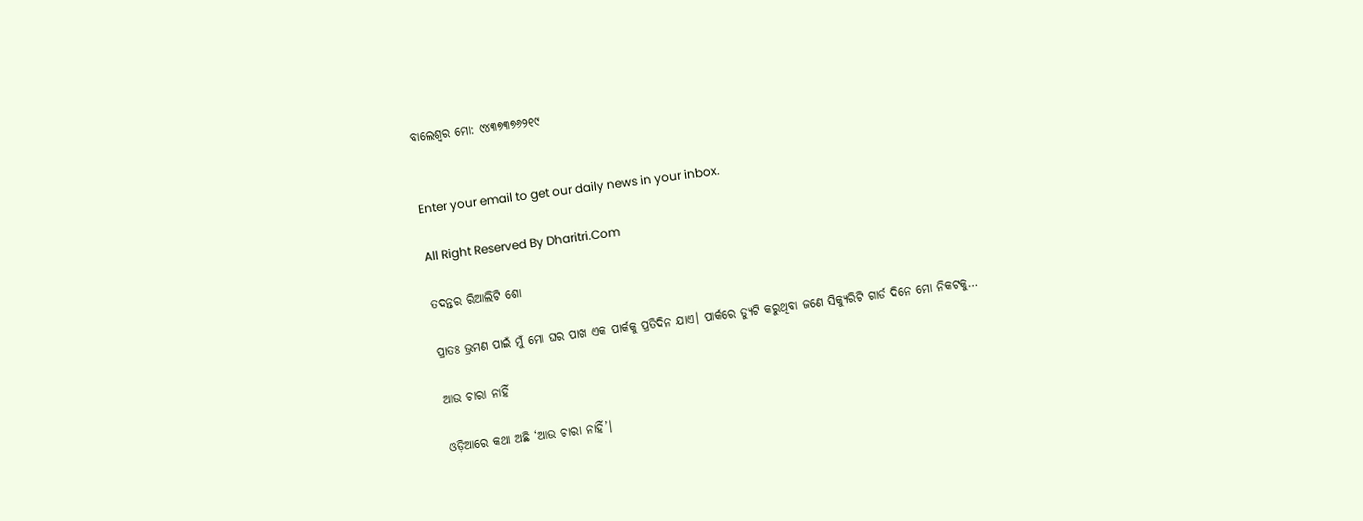ବାଲେଶ୍ୱର ମୋ: ୯୪୩୭୩୭୬୨୧୯


Enter your email to get our daily news in your inbox.

All Right Reserved By Dharitri.Com

ତଦନ୍ତର ରିଆଲିଟି ଶୋ

ପ୍ରାତଃ ଭ୍ରମଣ ପାଇଁ ମୁଁ ମୋ ଘର ପାଖ ଏକ ପାର୍କକୁ ପ୍ରତିଦିନ ଯାଏ। ପାର୍କରେ ଡ୍ୟୁଟି କରୁଥିବା ଜଣେ ସିକ୍ୟୁରିଟି ଗାର୍ଡ ଦିନେ ମୋ ନିକଟକୁ…

ଆଉ ଚାରା ନାହିଁ

ଓଡ଼ିଆରେ କଥା ଅଛି ‘ଆଉ ଚାରା ନାହିଁ’।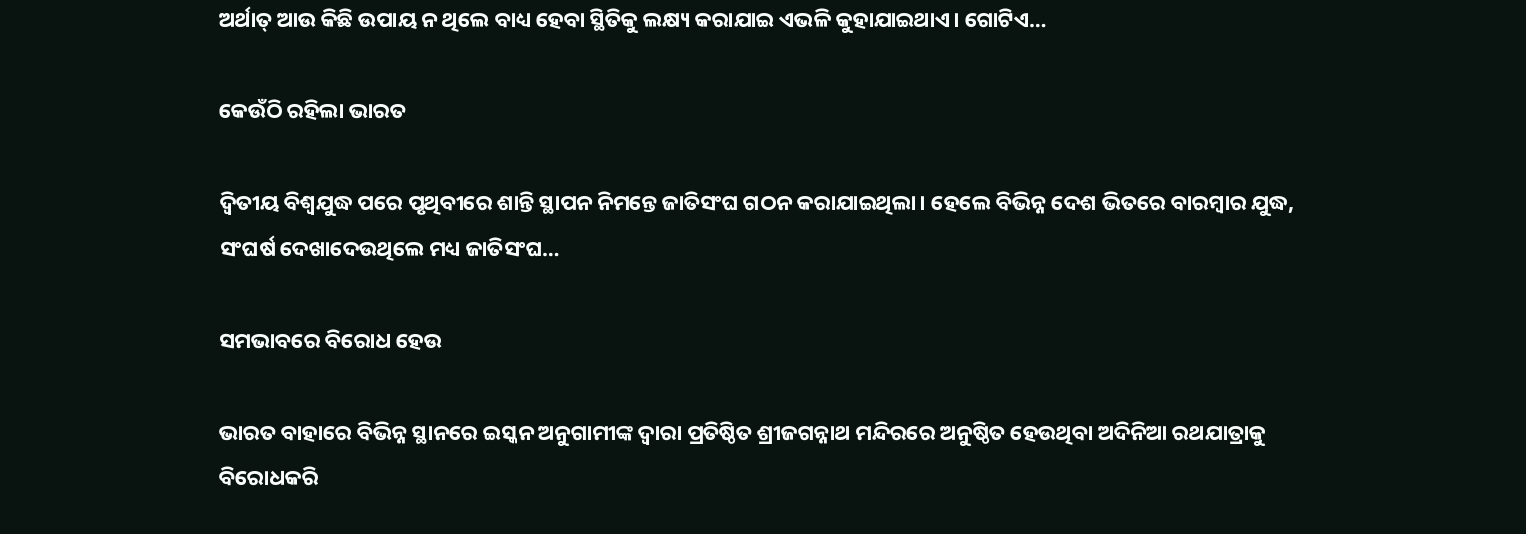ଅର୍ଥାତ୍‌ ଆଉ କିଛି ଉପାୟ ନ ଥିଲେ ବାଧ୍ୟ ହେବା ସ୍ଥିତିକୁ ଲକ୍ଷ୍ୟ କରାଯାଇ ଏଭଳି କୁହାଯାଇଥାଏ। ଗୋଟିଏ…

କେଉଁଠି ରହିଲା ଭାରତ

ଦ୍ୱିତୀୟ ବିଶ୍ୱଯୁଦ୍ଧ ପରେ ପୃଥିବୀରେ ଶାନ୍ତି ସ୍ଥାପନ ନିମନ୍ତେ ଜାତିସଂଘ ଗଠନ କରାଯାଇଥିଲା। ହେଲେ ବିଭିନ୍ନ ଦେଶ ଭିତରେ ବାରମ୍ବାର ଯୁଦ୍ଧ, ସଂଘର୍ଷ ଦେଖାଦେଉଥିଲେ ମଧ୍ୟ ଜାତିସଂଘ…

ସମଭାବରେ ବିରୋଧ ହେଉ

ଭାରତ ବାହାରେ ବିଭିନ୍ନ ସ୍ଥାନରେ ଇସ୍କନ ଅନୁଗାମୀଙ୍କ ଦ୍ୱାରା ପ୍ରତିଷ୍ଠିତ ଶ୍ରୀଜଗନ୍ନାଥ ମନ୍ଦିରରେ ଅନୁଷ୍ଠିତ ହେଉଥିବା ଅଦିନିଆ ରଥଯାତ୍ରାକୁ ବିରୋଧକରି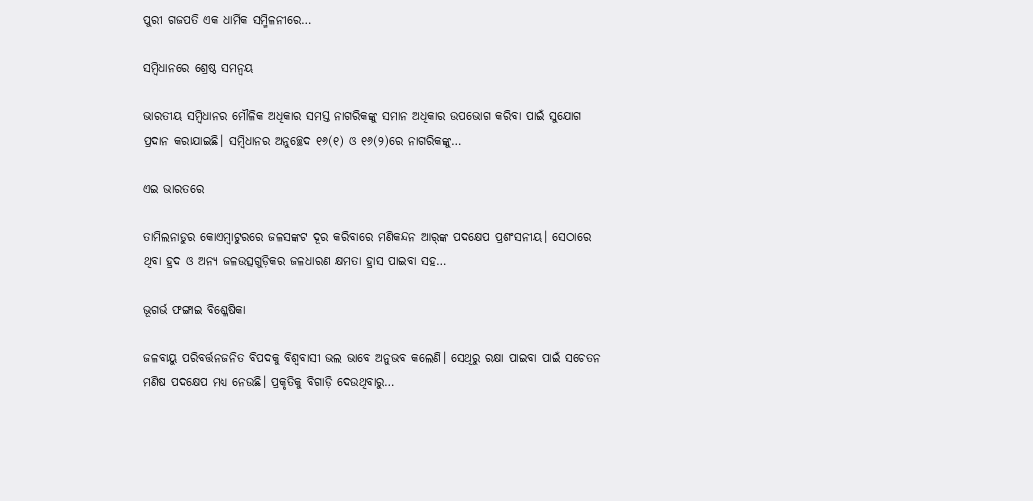ପୁରୀ ଗଜପତି ଏକ ଧାର୍ମିକ ସମ୍ମିଳନୀରେ…

ସମ୍ବିଧାନରେ ଶ୍ରେଷ୍ଠ ସମନ୍ବୟ

ଭାରତୀୟ ସମ୍ବିଧାନର ମୌଳିକ ଅଧିକାର ସମସ୍ତ ନାଗରିକଙ୍କୁ ସମାନ ଅଧିକାର ଉପଭୋଗ କରିବା ପାଇଁ ସୁଯୋଗ ପ୍ରଦାନ କରାଯାଇଛି। ସମ୍ବିଧାନର ଅନୁଚ୍ଛେଦ ୧୬(୧) ଓ ୧୬(୨)ରେ ନାଗରିକଙ୍କୁ…

ଏଇ ଭାରତରେ

ତାମିଲନାଡୁର କୋଏମ୍ବାଟୁରରେ ଜଳସଙ୍କଟ ଦୂର କରିବାରେ ମଣିକନ୍ଦନ ଆର୍‌ଙ୍କ ପଦକ୍ଷେପ ପ୍ରଶଂସନୀୟ। ସେଠାରେ ଥିବା ହ୍ରଦ ଓ ଅନ୍ୟ ଜଳଉତ୍ସଗୁଡ଼ିକର ଜଳଧାରଣ କ୍ଷମତା ହ୍ରାସ ପାଇବା ସହ…

ଭୂଗର୍ଭ ଫଙ୍ଗାଇ ବିଶ୍ଳେଷିକା

ଜଳବାୟୁ ପରିବର୍ତ୍ତନଜନିତ ବିପଦକୁ ବିଶ୍ୱବାସୀ ଭଲ ଭାବେ ଅନୁଭବ କଲେଣି। ସେଥିରୁ ରକ୍ଷା ପାଇବା ପାଇଁ ସଚେତନ ମଣିଷ ପଦକ୍ଷେପ ମଧ୍ୟ ନେଉଛି। ପ୍ରକୃତିକୁ ବିଗାଡ଼ି ଦେଉଥିବାରୁ…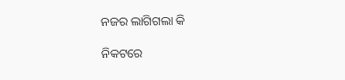ନଜର ଲାଗିଗଲା କି

ନିକଟରେ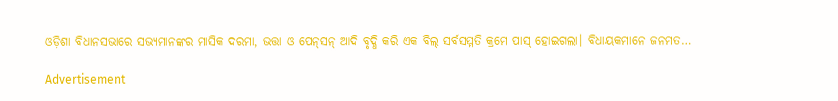ଓଡ଼ିଶା ବିଧାନସଭାରେ ସଭ୍ୟମାନଙ୍କର ମାସିକ ଦରମା, ଭତ୍ତା ଓ ପେନ୍‌ସନ୍‌ ଆଦି ବୃଦ୍ଧି କରି ଏକ ବିଲ୍‌ ସର୍ବସମ୍ମତି କ୍ରମେ ପାସ୍‌ ହୋଇଗଲା। ବିଧାୟକମାନେ ଜନମତ…

Advertisement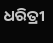ଧରିତ୍ରୀ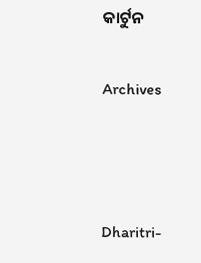କାର୍ଟୁନ

Archives



Dharitri-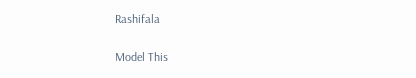Rashifala

Model This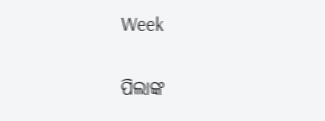Week

ପିଲାଙ୍କ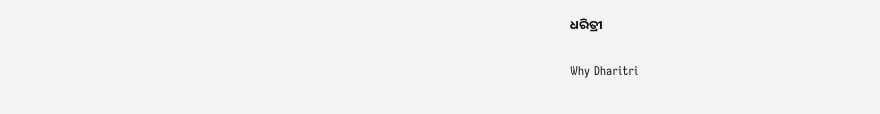ଧରିତ୍ରୀ

Why Dharitri